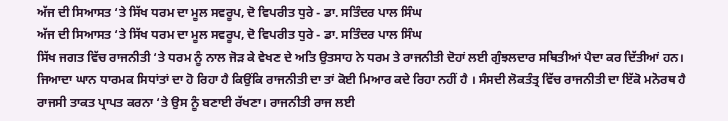ਅੱਜ ਦੀ ਸਿਆਸਤ ‘ਤੇ ਸਿੱਖ ਧਰਮ ਦਾ ਮੂਲ ਸਵਰੂਪ, ਦੋ ਵਿਪਰੀਤ ਧੁਰੇ - ਡਾ. ਸਤਿੰਦਰ ਪਾਲ ਸਿੰਘ
ਅੱਜ ਦੀ ਸਿਆਸਤ ‘ਤੇ ਸਿੱਖ ਧਰਮ ਦਾ ਮੂਲ ਸਵਰੂਪ, ਦੋ ਵਿਪਰੀਤ ਧੁਰੇ - ਡਾ. ਸਤਿੰਦਰ ਪਾਲ ਸਿੰਘ
ਸਿੱਖ ਜਗਤ ਵਿੱਚ ਰਾਜਨੀਤੀ ‘ਤੇ ਧਰਮ ਨੂੰ ਨਾਲ ਜੋੜ ਕੇ ਵੇਖਣ ਦੇ ਅਤਿ ਉਤਸਾਹ ਨੇ ਧਰਮ ਤੇ ਰਾਜਨੀਤੀ ਦੋਹਾਂ ਲਈ ਗੁੰਝਲਦਾਰ ਸਥਿਤੀਆਂ ਪੈਦਾ ਕਰ ਦਿੱਤੀਆਂ ਹਨ। ਜਿਆਦਾ ਘਾਨ ਧਾਰਮਕ ਸਿਧਾਂਤਾਂ ਦਾ ਹੋ ਰਿਹਾ ਹੈ ਕਿਉਂਕਿ ਰਾਜਨੀਤੀ ਦਾ ਤਾਂ ਕੋਈ ਮਿਆਰ ਕਦੇ ਰਿਹਾ ਨਹੀਂ ਹੈ । ਸੰਸਦੀ ਲੋਕਤੰਤ੍ਰ ਵਿੱਚ ਰਾਜਨੀਤੀ ਦਾ ਇੱਕੋ ਮਨੋਰਥ ਹੈ ਰਾਜਸੀ ਤਾਕਤ ਪ੍ਰਾਪਤ ਕਰਨਾ ‘ਤੇ ਉਸ ਨੂੰ ਬਣਾਈ ਰੱਖਣਾ। ਰਾਜਨੀਤੀ ਰਾਜ ਲਈ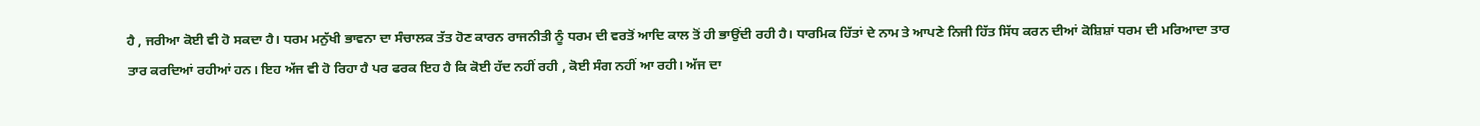ਹੈ , ਜਰੀਆ ਕੋਈ ਵੀ ਹੋ ਸਕਦਾ ਹੈ। ਧਰਮ ਮਨੁੱਖੀ ਭਾਵਨਾ ਦਾ ਸੰਚਾਲਕ ਤੱਤ ਹੋਣ ਕਾਰਨ ਰਾਜਨੀਤੀ ਨੂੰ ਧਰਮ ਦੀ ਵਰਤੋਂ ਆਦਿ ਕਾਲ ਤੋਂ ਹੀ ਭਾਉਂਦੀ ਰਹੀ ਹੈ। ਧਾਰਮਿਕ ਹਿੱਤਾਂ ਦੇ ਨਾਮ ਤੇ ਆਪਣੇ ਨਿਜੀ ਹਿੱਤ ਸਿੱਧ ਕਰਨ ਦੀਆਂ ਕੋਸ਼ਿਸ਼ਾਂ ਧਰਮ ਦੀ ਮਰਿਆਦਾ ਤਾਰ ਤਾਰ ਕਰਦਿਆਂ ਰਹੀਆਂ ਹਨ। ਇਹ ਅੱਜ ਵੀ ਹੋ ਰਿਹਾ ਹੈ ਪਰ ਫਰਕ ਇਹ ਹੈ ਕਿ ਕੋਈ ਹੱਦ ਨਹੀਂ ਰਹੀ , ਕੋਈ ਸੰਗ ਨਹੀਂ ਆ ਰਹੀ। ਅੱਜ ਦਾ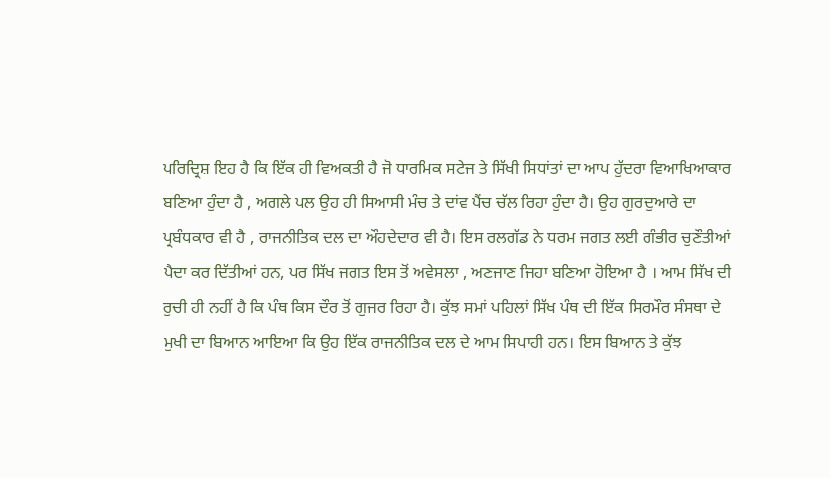ਪਰਿਦ੍ਰਿਸ਼ ਇਹ ਹੈ ਕਿ ਇੱਕ ਹੀ ਵਿਅਕਤੀ ਹੈ ਜੋ ਧਾਰਮਿਕ ਸਟੇਜ ਤੇ ਸਿੱਖੀ ਸਿਧਾਂਤਾਂ ਦਾ ਆਪ ਹੁੱਦਰਾ ਵਿਆਖਿਆਕਾਰ ਬਣਿਆ ਹੁੰਦਾ ਹੈ , ਅਗਲੇ ਪਲ ਉਹ ਹੀ ਸਿਆਸੀ ਮੰਚ ਤੇ ਦਾਂਵ ਪੈਂਚ ਚੱਲ ਰਿਹਾ ਹੁੰਦਾ ਹੈ। ਉਹ ਗੁਰਦੁਆਰੇ ਦਾ ਪ੍ਰਬੰਧਕਾਰ ਵੀ ਹੈ , ਰਾਜਨੀਤਿਕ ਦਲ ਦਾ ਔਹਦੇਦਾਰ ਵੀ ਹੈ। ਇਸ ਰਲਗੱਡ ਨੇ ਧਰਮ ਜਗਤ ਲਈ ਗੰਭੀਰ ਚੁਣੌਤੀਆਂ ਪੈਦਾ ਕਰ ਦਿੱਤੀਆਂ ਹਨ, ਪਰ ਸਿੱਖ ਜਗਤ ਇਸ ਤੋਂ ਅਵੇਸਲਾ , ਅਣਜਾਣ ਜਿਹਾ ਬਣਿਆ ਹੋਇਆ ਹੈ । ਆਮ ਸਿੱਖ ਦੀ ਰੁਚੀ ਹੀ ਨਹੀਂ ਹੈ ਕਿ ਪੰਥ ਕਿਸ ਦੌਰ ਤੋਂ ਗੁਜਰ ਰਿਹਾ ਹੈ। ਕੁੱਝ ਸਮਾਂ ਪਹਿਲਾਂ ਸਿੱਖ ਪੰਥ ਦੀ ਇੱਕ ਸਿਰਮੌਰ ਸੰਸਥਾ ਦੇ ਮੁਖੀ ਦਾ ਬਿਆਨ ਆਇਆ ਕਿ ਉਹ ਇੱਕ ਰਾਜਨੀਤਿਕ ਦਲ ਦੇ ਆਮ ਸਿਪਾਹੀ ਹਨ। ਇਸ ਬਿਆਨ ਤੇ ਕੁੱਝ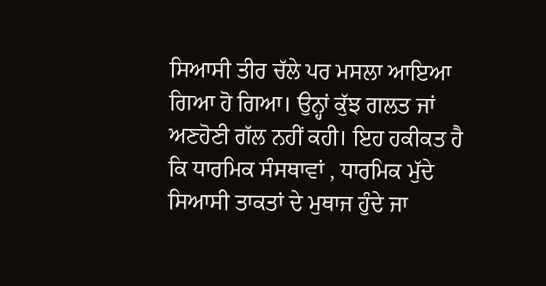ਸਿਆਸੀ ਤੀਰ ਚੱਲੇ ਪਰ ਮਸਲਾ ਆਇਆ ਗਿਆ ਹੋ ਗਿਆ। ਉਨ੍ਹਾਂ ਕੁੱਝ ਗਲਤ ਜਾਂ ਅਣਹੋਣੀ ਗੱਲ ਨਹੀਂ ਕਹੀ। ਇਹ ਹਕੀਕਤ ਹੈ ਕਿ ਧਾਰਮਿਕ ਸੰਸਥਾਵਾਂ , ਧਾਰਮਿਕ ਮੁੱਦੇ ਸਿਆਸੀ ਤਾਕਤਾਂ ਦੇ ਮੁਥਾਜ ਹੁੰਦੇ ਜਾ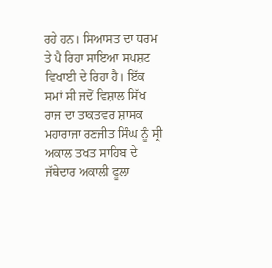ਰਹੇ ਹਨ। ਸਿਆਸਤ ਦਾ ਧਰਮ ਤੇ ਪੈ ਰਿਹਾ ਸਾਇਆ ਸਪਸ਼ਟ ਵਿਖਾਈ ਦੇ ਰਿਹਾ ਹੈ। ਇੱਕ ਸਮਾਂ ਸੀ ਜਦੋਂ ਵਿਸ਼ਾਲ ਸਿੱਖ ਰਾਜ ਦਾ ਤਾਕਤਵਰ ਸ਼ਾਸਕ ਮਹਾਰਾਜਾ ਰਣਜੀਤ ਸਿੰਘ ਨੂੰ ਸ੍ਰੀ ਅਕਾਲ ਤਖਤ ਸਾਹਿਬ ਦੇ ਜੱਥੇਦਾਰ ਅਕਾਲੀ ਫੂਲਾ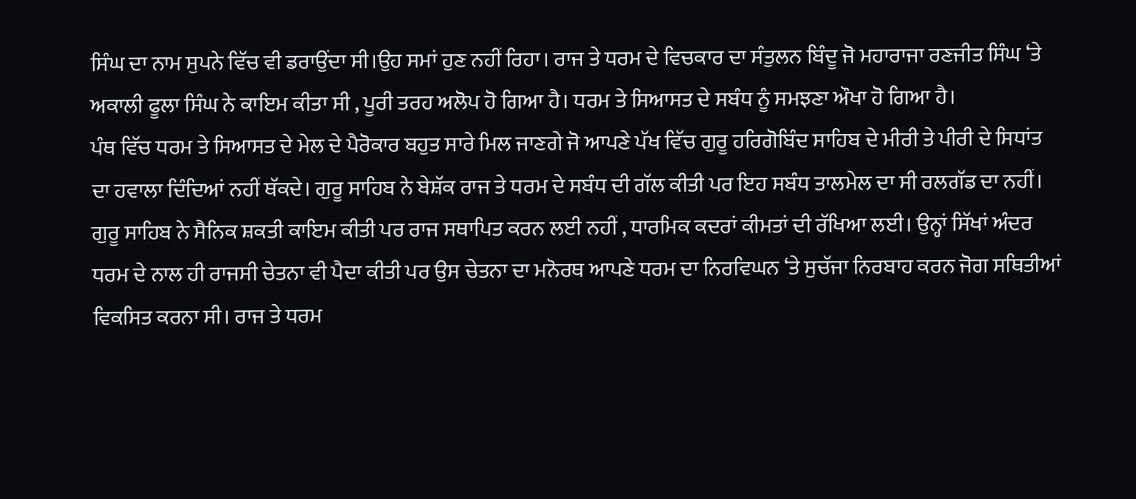ਸਿੰਘ ਦਾ ਨਾਮ ਸੁਪਨੇ ਵਿੱਚ ਵੀ ਡਰਾਉਂਦਾ ਸੀ।ਉਹ ਸਮਾਂ ਹੁਣ ਨਹੀਂ ਰਿਹਾ। ਰਾਜ ਤੇ ਧਰਮ ਦੇ ਵਿਚਕਾਰ ਦਾ ਸੰਤੁਲਨ ਬਿੰਦੂ ਜੋ ਮਹਾਰਾਜਾ ਰਣਜੀਤ ਸਿੰਘ ‘ਤੇ ਅਕਾਲੀ ਫੂਲਾ ਸਿੰਘ ਨੇ ਕਾਇਮ ਕੀਤਾ ਸੀ , ਪੂਰੀ ਤਰਹ ਅਲੋਪ ਹੋ ਗਿਆ ਹੈ। ਧਰਮ ਤੇ ਸਿਆਸਤ ਦੇ ਸਬੰਧ ਨੂੰ ਸਮਝਣਾ ਔਖਾ ਹੋ ਗਿਆ ਹੈ।
ਪੰਥ ਵਿੱਚ ਧਰਮ ਤੇ ਸਿਆਸਤ ਦੇ ਮੇਲ ਦੇ ਪੈਰੋਕਾਰ ਬਹੁਤ ਸਾਰੇ ਮਿਲ ਜਾਣਗੇ ਜੋ ਆਪਣੇ ਪੱਖ ਵਿੱਚ ਗੁਰੂ ਹਰਿਗੋਬਿੰਦ ਸਾਹਿਬ ਦੇ ਮੀਰੀ ਤੇ ਪੀਰੀ ਦੇ ਸਿਧਾਂਤ ਦਾ ਹਵਾਲਾ ਦਿੰਦਿਆਂ ਨਹੀਂ ਥੱਕਦੇ। ਗੁਰੂ ਸਾਹਿਬ ਨੇ ਬੇਸ਼ੱਕ ਰਾਜ ਤੇ ਧਰਮ ਦੇ ਸਬੰਧ ਦੀ ਗੱਲ ਕੀਤੀ ਪਰ ਇਹ ਸਬੰਧ ਤਾਲਮੇਲ ਦਾ ਸੀ ਰਲਗੱਡ ਦਾ ਨਹੀਂ। ਗੁਰੂ ਸਾਹਿਬ ਨੇ ਸੈਨਿਕ ਸ਼ਕਤੀ ਕਾਇਮ ਕੀਤੀ ਪਰ ਰਾਜ ਸਥਾਪਿਤ ਕਰਨ ਲਈ ਨਹੀਂ , ਧਾਰਮਿਕ ਕਦਰਾਂ ਕੀਮਤਾਂ ਦੀ ਰੱਖਿਆ ਲਈ। ਉਨ੍ਹਾਂ ਸਿੱਖਾਂ ਅੰਦਰ ਧਰਮ ਦੇ ਨਾਲ ਹੀ ਰਾਜਸੀ ਚੇਤਨਾ ਵੀ ਪੈਦਾ ਕੀਤੀ ਪਰ ਉਸ ਚੇਤਨਾ ਦਾ ਮਨੋਰਥ ਆਪਣੇ ਧਰਮ ਦਾ ਨਿਰਵਿਘਨ ‘ਤੇ ਸੁਚੱਜਾ ਨਿਰਬਾਹ ਕਰਨ ਜੋਗ ਸਥਿਤੀਆਂ ਵਿਕਸਿਤ ਕਰਨਾ ਸੀ। ਰਾਜ ਤੇ ਧਰਮ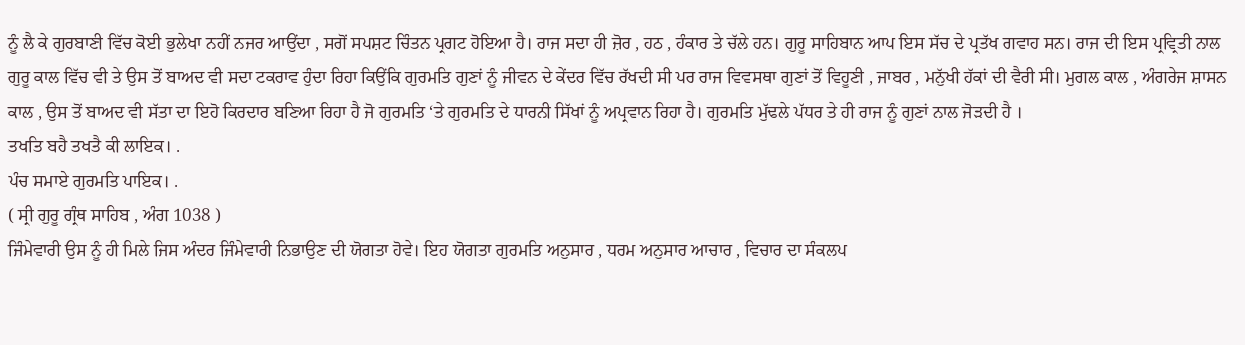ਨੂੰ ਲੈ ਕੇ ਗੁਰਬਾਣੀ ਵਿੱਚ ਕੋਈ ਭੁਲੇਖਾ ਨਹੀਂ ਨਜਰ ਆਉਂਦਾ , ਸਗੋਂ ਸਪਸ਼ਟ ਚਿੰਤਨ ਪ੍ਰਗਟ ਹੋਇਆ ਹੈ। ਰਾਜ ਸਦਾ ਹੀ ਜ਼ੋਰ , ਹਠ , ਹੰਕਾਰ ਤੇ ਚੱਲੇ ਹਨ। ਗੁਰੂ ਸਾਹਿਬਾਨ ਆਪ ਇਸ ਸੱਚ ਦੇ ਪ੍ਰਤੱਖ ਗਵਾਹ ਸਨ। ਰਾਜ ਦੀ ਇਸ ਪ੍ਰਵ੍ਰਿਤੀ ਨਾਲ ਗੁਰੂ ਕਾਲ ਵਿੱਚ ਵੀ ਤੇ ਉਸ ਤੋਂ ਬਾਅਦ ਵੀ ਸਦਾ ਟਕਰਾਵ ਹੁੰਦਾ ਰਿਹਾ ਕਿਉਂਕਿ ਗੁਰਮਤਿ ਗੁਣਾਂ ਨੂੰ ਜੀਵਨ ਦੇ ਕੇਂਦਰ ਵਿੱਚ ਰੱਖਦੀ ਸੀ ਪਰ ਰਾਜ ਵਿਵਸਥਾ ਗੁਣਾਂ ਤੋਂ ਵਿਹੂਣੀ , ਜਾਬਰ , ਮਨੁੱਖੀ ਹੱਕਾਂ ਦੀ ਵੈਰੀ ਸੀ। ਮੁਗਲ ਕਾਲ , ਅੰਗਰੇਜ ਸ਼ਾਸਨ ਕਾਲ , ਉਸ ਤੋਂ ਬਾਅਦ ਵੀ ਸੱਤਾ ਦਾ ਇਹੋ ਕਿਰਦਾਰ ਬਣਿਆ ਰਿਹਾ ਹੈ ਜੋ ਗੁਰਮਤਿ ‘ਤੇ ਗੁਰਮਤਿ ਦੇ ਧਾਰਨੀ ਸਿੱਖਾਂ ਨੂੰ ਅਪ੍ਰਵਾਨ ਰਿਹਾ ਹੈ। ਗੁਰਮਤਿ ਮੁੱਢਲੇ ਪੱਧਰ ਤੇ ਹੀ ਰਾਜ ਨੂੰ ਗੁਣਾਂ ਨਾਲ ਜੋੜਦੀ ਹੈ ।
ਤਖਤਿ ਬਹੈ ਤਖਤੈ ਕੀ ਲਾਇਕ। .
ਪੰਚ ਸਮਾਏ ਗੁਰਮਤਿ ਪਾਇਕ। .
( ਸ੍ਰੀ ਗੁਰੂ ਗ੍ਰੰਥ ਸਾਹਿਬ , ਅੰਗ 1038 )
ਜਿੰਮੇਵਾਰੀ ਉਸ ਨੂੰ ਹੀ ਮਿਲੇ ਜਿਸ ਅੰਦਰ ਜਿੰਮੇਵਾਰੀ ਨਿਭਾਉਣ ਦੀ ਯੋਗਤਾ ਹੋਵੇ। ਇਹ ਯੋਗਤਾ ਗੁਰਮਤਿ ਅਨੁਸਾਰ , ਧਰਮ ਅਨੁਸਾਰ ਆਚਾਰ , ਵਿਚਾਰ ਦਾ ਸੰਕਲਪ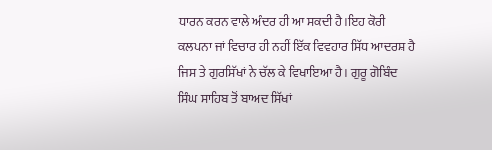ਧਾਰਨ ਕਰਨ ਵਾਲੇ ਅੰਦਰ ਹੀ ਆ ਸਕਦੀ ਹੈ।ਇਹ ਕੋਰੀ ਕਲਪਨਾ ਜਾਂ ਵਿਚਾਰ ਹੀ ਨਹੀਂ ਇੱਕ ਵਿਵਹਾਰ ਸਿੱਧ ਆਦਰਸ਼ ਹੈ ਜਿਸ ਤੇ ਗੁਰਸਿੱਖਾਂ ਨੇ ਚੱਲ ਕੇ ਵਿਖਾਇਆ ਹੈ। ਗੁਰੂ ਗੋਬਿੰਦ ਸਿੰਘ ਸਾਹਿਬ ਤੋਂ ਬਾਅਦ ਸਿੱਖਾਂ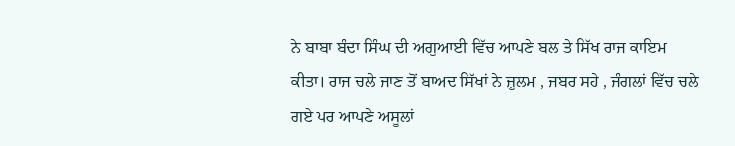ਨੇ ਬਾਬਾ ਬੰਦਾ ਸਿੰਘ ਦੀ ਅਗੁਆਈ ਵਿੱਚ ਆਪਣੇ ਬਲ ਤੇ ਸਿੱਖ ਰਾਜ ਕਾਇਮ ਕੀਤਾ। ਰਾਜ ਚਲੇ ਜਾਣ ਤੋਂ ਬਾਅਦ ਸਿੱਖਾਂ ਨੇ ਜ਼ੁਲਮ , ਜਬਰ ਸਹੇ , ਜੰਗਲਾਂ ਵਿੱਚ ਚਲੇ ਗਏ ਪਰ ਆਪਣੇ ਅਸੂਲਾਂ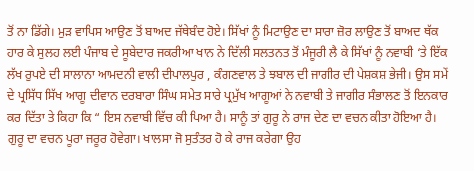ਤੋਂ ਨਾ ਡਿੱਗੇ। ਮੁੜ ਵਾਪਿਸ ਆਉਣ ਤੋਂ ਬਾਅਦ ਜੱਥੇਬੰਦ ਹੋਏ। ਸਿੱਖਾਂ ਨੂੰ ਮਿਟਾਉਣ ਦਾ ਸਾਰਾ ਜ਼ੋਰ ਲਾਉਣ ਤੋਂ ਬਾਅਦ ਥੱਕ ਹਾਰ ਕੇ ਸੁਲਹ ਲਈ ਪੰਜਾਬ ਦੇ ਸੂਬੇਦਾਰ ਜਕਰੀਆ ਖਾਨ ਨੇ ਦਿੱਲੀ ਸਲਤਨਤ ਤੋਂ ਮੰਜੂਰੀ ਲੈ ਕੇ ਸਿੱਖਾਂ ਨੂੰ ਨਵਾਬੀ ‘ਤੇ ਇੱਕ ਲੱਖ ਰੁਪਏ ਦੀ ਸਾਲਾਨਾ ਆਮਦਨੀ ਵਾਲੀ ਦੀਪਾਲਪੁਰ , ਕੰਗਣਵਾਲ ਤੇ ਝਬਾਲ ਦੀ ਜਾਗੀਰ ਦੀ ਪੇਸ਼ਕਸ਼ ਭੇਜੀ। ਉਸ ਸਮੇਂ ਦੇ ਪ੍ਰਸਿੱਧ ਸਿੱਖ ਆਗੂ ਦੀਵਾਨ ਦਰਬਾਰਾ ਸਿੰਘ ਸਮੇਤ ਸਾਰੇ ਪ੍ਰਮੁੱਖ ਆਗੂਆਂ ਨੇ ਨਵਾਬੀ ਤੇ ਜਾਗੀਰ ਸੰਭਾਲਣ ਤੋਂ ਇਨਕਾਰ ਕਰ ਦਿੱਤਾ ਤੇ ਕਿਹਾ ਕਿ “ ਇਸ ਨਵਾਬੀ ਵਿੱਚ ਕੀ ਪਿਆ ਹੈ। ਸਾਨੂੰ ਤਾਂ ਗੁਰੂ ਨੇ ਰਾਜ ਦੇਣ ਦਾ ਵਚਨ ਕੀਤਾ ਹੋਇਆ ਹੈ। ਗੁਰੂ ਦਾ ਵਚਨ ਪੂਰਾ ਜਰੂਰ ਹੋਵੇਗਾ। ਖਾਲਸਾ ਜੋ ਸੁਤੰਤਰ ਹੋ ਕੇ ਰਾਜ ਕਰੇਗਾ ਉਹ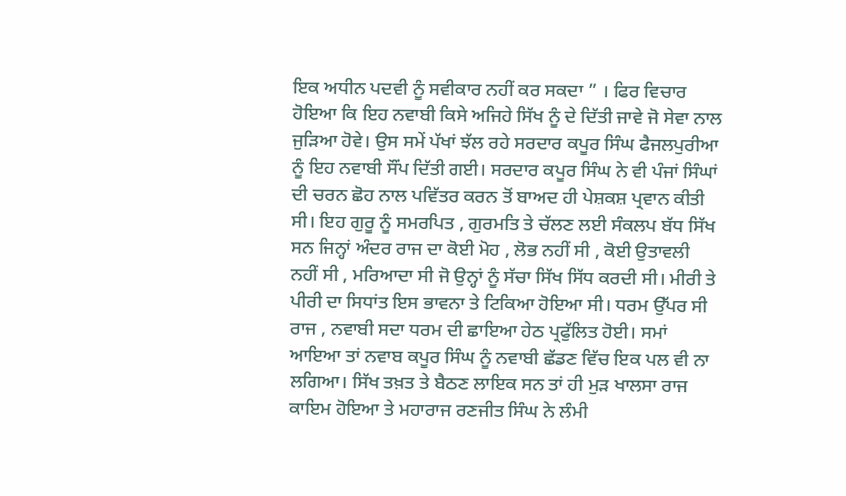ਇਕ ਅਧੀਨ ਪਦਵੀ ਨੂੰ ਸਵੀਕਾਰ ਨਹੀਂ ਕਰ ਸਕਦਾ ” । ਫਿਰ ਵਿਚਾਰ ਹੋਇਆ ਕਿ ਇਹ ਨਵਾਬੀ ਕਿਸੇ ਅਜਿਹੇ ਸਿੱਖ ਨੂੰ ਦੇ ਦਿੱਤੀ ਜਾਵੇ ਜੋ ਸੇਵਾ ਨਾਲ ਜੁੜਿਆ ਹੋਵੇ। ਉਸ ਸਮੇਂ ਪੱਖਾਂ ਝੱਲ ਰਹੇ ਸਰਦਾਰ ਕਪੂਰ ਸਿੰਘ ਫੈਜਲਪੁਰੀਆ ਨੂੰ ਇਹ ਨਵਾਬੀ ਸੌਂਪ ਦਿੱਤੀ ਗਈ। ਸਰਦਾਰ ਕਪੂਰ ਸਿੰਘ ਨੇ ਵੀ ਪੰਜਾਂ ਸਿੰਘਾਂ ਦੀ ਚਰਨ ਛੋਹ ਨਾਲ ਪਵਿੱਤਰ ਕਰਨ ਤੋਂ ਬਾਅਦ ਹੀ ਪੇਸ਼ਕਸ਼ ਪ੍ਰਵਾਨ ਕੀਤੀ ਸੀ। ਇਹ ਗੁਰੂ ਨੂੰ ਸਮਰਪਿਤ , ਗੁਰਮਤਿ ਤੇ ਚੱਲਣ ਲਈ ਸੰਕਲਪ ਬੱਧ ਸਿੱਖ ਸਨ ਜਿਨ੍ਹਾਂ ਅੰਦਰ ਰਾਜ ਦਾ ਕੋਈ ਮੋਹ , ਲੋਭ ਨਹੀਂ ਸੀ , ਕੋਈ ਉਤਾਵਲੀ ਨਹੀਂ ਸੀ , ਮਰਿਆਦਾ ਸੀ ਜੋ ਉਨ੍ਹਾਂ ਨੂੰ ਸੱਚਾ ਸਿੱਖ ਸਿੱਧ ਕਰਦੀ ਸੀ। ਮੀਰੀ ਤੇ ਪੀਰੀ ਦਾ ਸਿਧਾਂਤ ਇਸ ਭਾਵਨਾ ਤੇ ਟਿਕਿਆ ਹੋਇਆ ਸੀ। ਧਰਮ ਉੱਪਰ ਸੀ ਰਾਜ , ਨਵਾਬੀ ਸਦਾ ਧਰਮ ਦੀ ਛਾਇਆ ਹੇਠ ਪ੍ਰਫੁੱਲਿਤ ਹੋਈ। ਸਮਾਂ ਆਇਆ ਤਾਂ ਨਵਾਬ ਕਪੂਰ ਸਿੰਘ ਨੂੰ ਨਵਾਬੀ ਛੱਡਣ ਵਿੱਚ ਇਕ ਪਲ ਵੀ ਨਾ ਲਗਿਆ। ਸਿੱਖ ਤਖ਼ਤ ਤੇ ਬੈਠਣ ਲਾਇਕ ਸਨ ਤਾਂ ਹੀ ਮੁੜ ਖਾਲਸਾ ਰਾਜ ਕਾਇਮ ਹੋਇਆ ਤੇ ਮਹਾਰਾਜ ਰਣਜੀਤ ਸਿੰਘ ਨੇ ਲੰਮੀ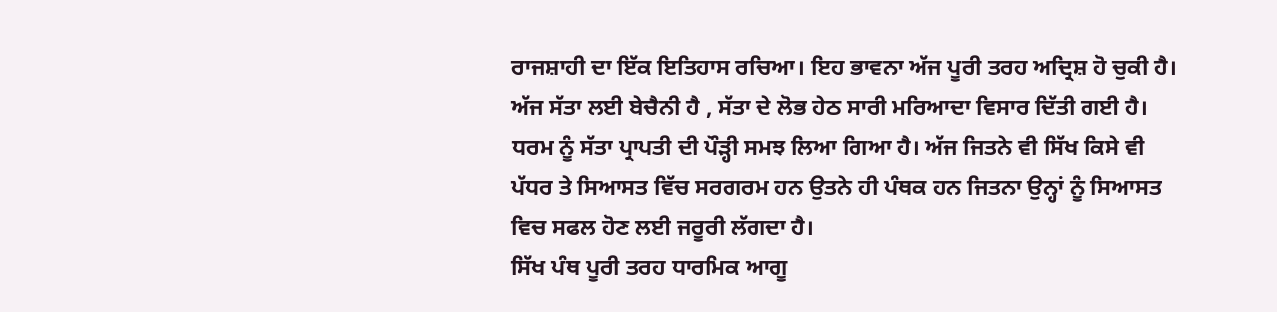ਰਾਜਸ਼ਾਹੀ ਦਾ ਇੱਕ ਇਤਿਹਾਸ ਰਚਿਆ। ਇਹ ਭਾਵਨਾ ਅੱਜ ਪੂਰੀ ਤਰਹ ਅਦ੍ਰਿਸ਼ ਹੋ ਚੁਕੀ ਹੈ। ਅੱਜ ਸੱਤਾ ਲਈ ਬੇਚੈਨੀ ਹੈ , ਸੱਤਾ ਦੇ ਲੋਭ ਹੇਠ ਸਾਰੀ ਮਰਿਆਦਾ ਵਿਸਾਰ ਦਿੱਤੀ ਗਈ ਹੈ। ਧਰਮ ਨੂੰ ਸੱਤਾ ਪ੍ਰਾਪਤੀ ਦੀ ਪੌੜ੍ਹੀ ਸਮਝ ਲਿਆ ਗਿਆ ਹੈ। ਅੱਜ ਜਿਤਨੇ ਵੀ ਸਿੱਖ ਕਿਸੇ ਵੀ ਪੱਧਰ ਤੇ ਸਿਆਸਤ ਵਿੱਚ ਸਰਗਰਮ ਹਨ ਉਤਨੇ ਹੀ ਪੰਥਕ ਹਨ ਜਿਤਨਾ ਉਨ੍ਹਾਂ ਨੂੰ ਸਿਆਸਤ ਵਿਚ ਸਫਲ ਹੋਣ ਲਈ ਜਰੂਰੀ ਲੱਗਦਾ ਹੈ।
ਸਿੱਖ ਪੰਥ ਪੂਰੀ ਤਰਹ ਧਾਰਮਿਕ ਆਗੂ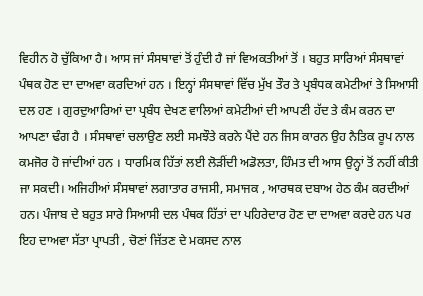ਵਿਹੀਨ ਹੋ ਚੁੱਕਿਆ ਹੈ। ਆਸ ਜਾਂ ਸੰਸਥਾਵਾਂ ਤੋਂ ਹੁੰਦੀ ਹੈ ਜਾਂ ਵਿਅਕਤੀਆਂ ਤੋਂ । ਬਹੁਤ ਸਾਰਿਆਂ ਸੰਸਥਾਵਾਂ ਪੰਥਕ ਹੋਣ ਦਾ ਦਾਅਵਾ ਕਰਦਿਆਂ ਹਨ । ਇਨ੍ਹਾਂ ਸੰਸਥਾਵਾਂ ਵਿੱਚ ਮੁੱਖ ਤੌਰ ਤੇ ਪ੍ਰਬੰਧਕ ਕਮੇਟੀਆਂ ਤੇ ਸਿਆਸੀ ਦਲ ਹਣ । ਗੁਰਦੁਆਰਿਆਂ ਦਾ ਪ੍ਰਬੰਧ ਦੇਖਣ ਵਾਲਿਆਂ ਕਮੇਟੀਆਂ ਦੀ ਆਪਣੀ ਹੱਦ ਤੇ ਕੰਮ ਕਰਨ ਦਾ ਆਪਣਾ ਢੰਗ ਹੈ । ਸੰਸਥਾਵਾਂ ਚਲਾਉਣ ਲਈ ਸਮਝੌਤੇ ਕਰਨੇ ਪੈਂਦੇ ਹਨ ਜਿਸ ਕਾਰਨ ਉਹ ਨੈਤਿਕ ਰੂਪ ਨਾਲ ਕਮਜੋਰ ਹੋ ਜਾਂਦੀਆਂ ਹਨ । ਧਾਰਮਿਕ ਹਿੱਤਾਂ ਲਈ ਲੋੜੀਂਦੀ ਅਡੋਲਤਾ, ਹਿੰਮਤ ਦੀ ਆਸ ਉਨ੍ਹਾਂ ਤੋਂ ਨਹੀਂ ਕੀਤੀ ਜਾ ਸਕਦੀ। ਅਜਿਹੀਆਂ ਸੰਸਥਾਵਾਂ ਲਗਾਤਾਰ ਰਾਜਸੀ, ਸਮਾਜਕ , ਆਰਥਕ ਦਬਾਅ ਹੇਠ ਕੰਮ ਕਰਦੀਆਂ ਹਨ। ਪੰਜਾਬ ਦੇ ਬਹੁਤ ਸਾਰੇ ਸਿਆਸੀ ਦਲ ਪੰਥਕ ਹਿੱਤਾਂ ਦਾ ਪਹਿਰੇਦਾਰ ਹੋਣ ਦਾ ਦਾਅਵਾ ਕਰਦੇ ਹਨ ਪਰ ਇਹ ਦਾਅਵਾ ਸੱਤਾ ਪ੍ਰਾਪਤੀ , ਚੋਣਾਂ ਜਿੱਤਣ ਦੇ ਮਕਸਦ ਨਾਲ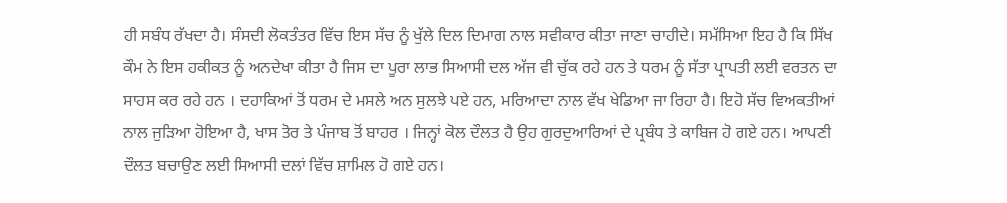ਹੀ ਸਬੰਧ ਰੱਖਦਾ ਹੈ। ਸੰਸਦੀ ਲੋਕਤੰਤਰ ਵਿੱਚ ਇਸ ਸੱਚ ਨੂੰ ਖੁੱਲੇ ਦਿਲ ਦਿਮਾਗ ਨਾਲ ਸਵੀਕਾਰ ਕੀਤਾ ਜਾਣਾ ਚਾਹੀਦੇ। ਸਮੱਸਿਆ ਇਹ ਹੈ ਕਿ ਸਿੱਖ ਕੌਮ ਨੇ ਇਸ ਹਕੀਕਤ ਨੂੰ ਅਨਦੇਖਾ ਕੀਤਾ ਹੈ ਜਿਸ ਦਾ ਪੂਰਾ ਲਾਭ ਸਿਆਸੀ ਦਲ ਅੱਜ ਵੀ ਚੁੱਕ ਰਹੇ ਹਨ ਤੇ ਧਰਮ ਨੂੰ ਸੱਤਾ ਪ੍ਰਾਪਤੀ ਲਈ ਵਰਤਨ ਦਾ ਸਾਹਸ ਕਰ ਰਹੇ ਹਨ । ਦਹਾਕਿਆਂ ਤੋਂ ਧਰਮ ਦੇ ਮਸਲੇ ਅਨ ਸੁਲਝੇ ਪਏ ਹਨ, ਮਰਿਆਦਾ ਨਾਲ ਵੱਖ ਖੇਡਿਆ ਜਾ ਰਿਹਾ ਹੈ। ਇਹੋ ਸੱਚ ਵਿਅਕਤੀਆਂ ਨਾਲ ਜੁੜਿਆ ਹੋਇਆ ਹੈ, ਖਾਸ ਤੋਰ ਤੇ ਪੰਜਾਬ ਤੋਂ ਬਾਹਰ । ਜਿਨ੍ਹਾਂ ਕੋਲ ਦੌਲਤ ਹੈ ਉਹ ਗੁਰਦੁਆਰਿਆਂ ਦੇ ਪ੍ਰਬੰਧ ਤੇ ਕਾਬਿਜ ਹੋ ਗਏ ਹਨ। ਆਪਣੀ ਦੌਲਤ ਬਚਾਉਣ ਲਈ ਸਿਆਸੀ ਦਲਾਂ ਵਿੱਚ ਸ਼ਾਮਿਲ ਹੋ ਗਏ ਹਨ।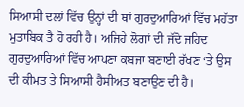ਸਿਆਸੀ ਦਲਾਂ ਵਿੱਚ ਉਨ੍ਹਾਂ ਦੀ ਥਾਂ ਗੁਰਦੁਆਰਿਆਂ ਵਿੱਚ ਮਹੱਤਾ ਮੁਤਾਬਿਕ ਤੈ ਹੋ ਰਹੀ ਹੈ। ਅਜਿਹੇ ਲੋਗਾਂ ਦੀ ਜੱਦੋ ਜਹਿਦ ਗੁਰਦੁਆਰਿਆਂ ਵਿੱਚ ਆਪਣਾ ਕਬਜਾ ਬਣਾਈ ਰੱਖਣ ‘ਤੇ ਉਸ ਦੀ ਕੀਮਤ ਤੇ ਸਿਆਸੀ ਹੈਸੀਅਤ ਬਣਾਉਣ ਦੀ ਹੈ।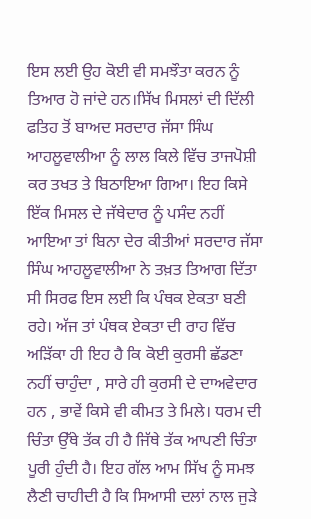ਇਸ ਲਈ ਉਹ ਕੋਈ ਵੀ ਸਮਝੌਤਾ ਕਰਨ ਨੂੰ ਤਿਆਰ ਹੋ ਜਾਂਦੇ ਹਨ।ਸਿੱਖ ਮਿਸਲਾਂ ਦੀ ਦਿੱਲੀ ਫਤਿਹ ਤੋਂ ਬਾਅਦ ਸਰਦਾਰ ਜੱਸਾ ਸਿੰਘ ਆਹਲੂਵਾਲੀਆ ਨੂੰ ਲਾਲ ਕਿਲੇ ਵਿੱਚ ਤਾਜਪੋਸ਼ੀ ਕਰ ਤਖਤ ਤੇ ਬਿਠਾਇਆ ਗਿਆ। ਇਹ ਕਿਸੇ ਇੱਕ ਮਿਸਲ ਦੇ ਜੱਥੇਦਾਰ ਨੂੰ ਪਸੰਦ ਨਹੀਂ ਆਇਆ ਤਾਂ ਬਿਨਾ ਦੇਰ ਕੀਤੀਆਂ ਸਰਦਾਰ ਜੱਸਾ ਸਿੰਘ ਆਹਲੂਵਾਲੀਆ ਨੇ ਤਖ਼ਤ ਤਿਆਗ ਦਿੱਤਾ ਸੀ ਸਿਰਫ ਇਸ ਲਈ ਕਿ ਪੰਥਕ ਏਕਤਾ ਬਣੀ ਰਹੇ। ਅੱਜ ਤਾਂ ਪੰਥਕ ਏਕਤਾ ਦੀ ਰਾਹ ਵਿੱਚ ਅੜਿੱਕਾ ਹੀ ਇਹ ਹੈ ਕਿ ਕੋਈ ਕੁਰਸੀ ਛੱਡਣਾ ਨਹੀਂ ਚਾਹੁੰਦਾ , ਸਾਰੇ ਹੀ ਕੁਰਸੀ ਦੇ ਦਾਅਵੇਦਾਰ ਹਨ , ਭਾਵੇਂ ਕਿਸੇ ਵੀ ਕੀਮਤ ਤੇ ਮਿਲੇ। ਧਰਮ ਦੀ ਚਿੰਤਾ ਉੱਥੇ ਤੱਕ ਹੀ ਹੈ ਜਿੱਥੇ ਤੱਕ ਆਪਣੀ ਚਿੰਤਾ ਪੂਰੀ ਹੁੰਦੀ ਹੈ। ਇਹ ਗੱਲ ਆਮ ਸਿੱਖ ਨੂੰ ਸਮਝ ਲੈਣੀ ਚਾਹੀਦੀ ਹੈ ਕਿ ਸਿਆਸੀ ਦਲਾਂ ਨਾਲ ਜੁੜੇ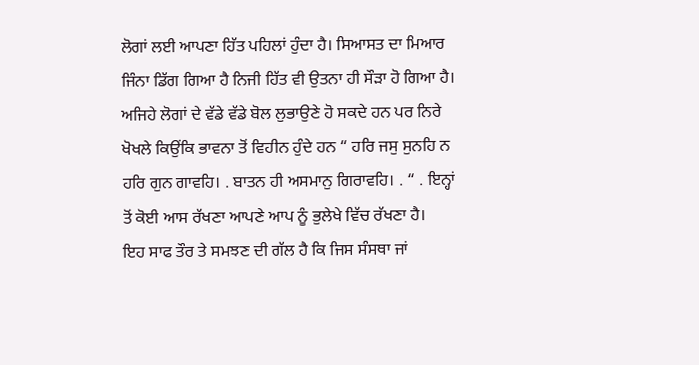ਲੋਗਾਂ ਲਈ ਆਪਣਾ ਹਿੱਤ ਪਹਿਲਾਂ ਹੁੰਦਾ ਹੈ। ਸਿਆਸਤ ਦਾ ਮਿਆਰ ਜਿੰਨਾ ਡਿੱਗ ਗਿਆ ਹੈ ਨਿਜੀ ਹਿੱਤ ਵੀ ਉਤਨਾ ਹੀ ਸੌੜਾ ਹੋ ਗਿਆ ਹੈ। ਅਜਿਹੇ ਲੋਗਾਂ ਦੇ ਵੱਡੇ ਵੱਡੇ ਬੋਲ ਲੁਭਾਉਣੇ ਹੋ ਸਕਦੇ ਹਨ ਪਰ ਨਿਰੇ ਖੋਖਲੇ ਕਿਉਂਕਿ ਭਾਵਨਾ ਤੋਂ ਵਿਹੀਨ ਹੁੰਦੇ ਹਨ “ ਹਰਿ ਜਸੁ ਸੁਨਹਿ ਨ ਹਰਿ ਗੁਨ ਗਾਵਹਿ। . ਬਾਤਨ ਹੀ ਅਸਮਾਨੁ ਗਿਰਾਵਹਿ। . “ . ਇਨ੍ਹਾਂ ਤੋਂ ਕੋਈ ਆਸ ਰੱਖਣਾ ਆਪਣੇ ਆਪ ਨੂੰ ਭੁਲੇਖੇ ਵਿੱਚ ਰੱਖਣਾ ਹੈ।
ਇਹ ਸਾਫ ਤੌਰ ਤੇ ਸਮਝਣ ਦੀ ਗੱਲ ਹੈ ਕਿ ਜਿਸ ਸੰਸਥਾ ਜਾਂ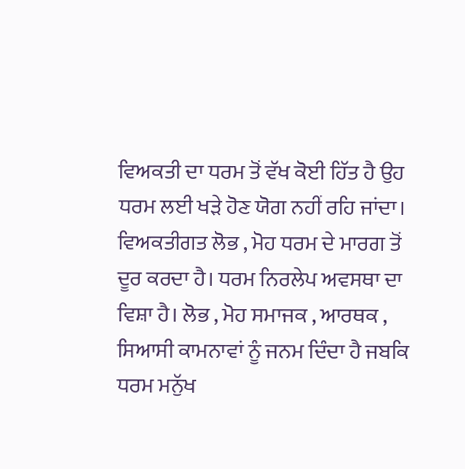ਵਿਅਕਤੀ ਦਾ ਧਰਮ ਤੋਂ ਵੱਖ ਕੋਈ ਹਿੱਤ ਹੈ ਉਹ ਧਰਮ ਲਈ ਖੜੇ ਹੋਣ ਯੋਗ ਨਹੀਂ ਰਹਿ ਜਾਂਦਾ। ਵਿਅਕਤੀਗਤ ਲੋਭ , ਮੋਹ ਧਰਮ ਦੇ ਮਾਰਗ ਤੋਂ ਦੂਰ ਕਰਦਾ ਹੈ। ਧਰਮ ਨਿਰਲੇਪ ਅਵਸਥਾ ਦਾ ਵਿਸ਼ਾ ਹੈ। ਲੋਭ , ਮੋਹ ਸਮਾਜਕ , ਆਰਥਕ , ਸਿਆਸੀ ਕਾਮਨਾਵਾਂ ਨੂੰ ਜਨਮ ਦਿੰਦਾ ਹੈ ਜਬਕਿ ਧਰਮ ਮਨੁੱਖ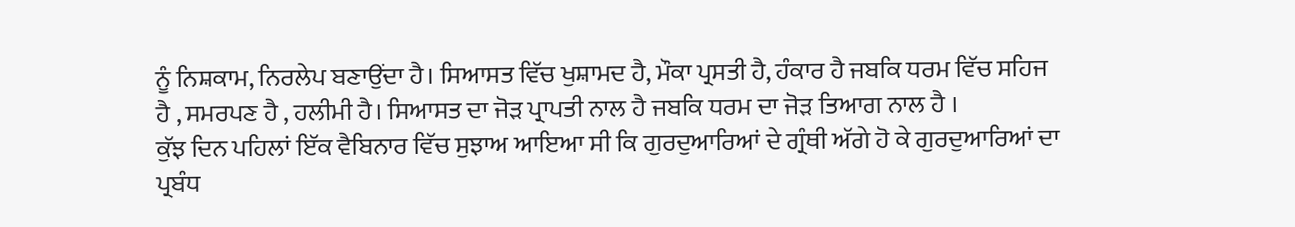ਨੂੰ ਨਿਸ਼ਕਾਮ, ਨਿਰਲੇਪ ਬਣਾਉਂਦਾ ਹੈ। ਸਿਆਸਤ ਵਿੱਚ ਖੁਸ਼ਾਮਦ ਹੈ, ਮੌਕਾ ਪ੍ਰਸਤੀ ਹੈ, ਹੰਕਾਰ ਹੈ ਜਬਕਿ ਧਰਮ ਵਿੱਚ ਸਹਿਜ ਹੈ , ਸਮਰਪਣ ਹੈ , ਹਲੀਮੀ ਹੈ। ਸਿਆਸਤ ਦਾ ਜੋੜ ਪ੍ਰਾਪਤੀ ਨਾਲ ਹੈ ਜਬਕਿ ਧਰਮ ਦਾ ਜੋੜ ਤਿਆਗ ਨਾਲ ਹੈ ।
ਕੁੱਝ ਦਿਨ ਪਹਿਲਾਂ ਇੱਕ ਵੈਬਿਨਾਰ ਵਿੱਚ ਸੁਝਾਅ ਆਇਆ ਸੀ ਕਿ ਗੁਰਦੁਆਰਿਆਂ ਦੇ ਗ੍ਰੰਥੀ ਅੱਗੇ ਹੋ ਕੇ ਗੁਰਦੁਆਰਿਆਂ ਦਾ ਪ੍ਰਬੰਧ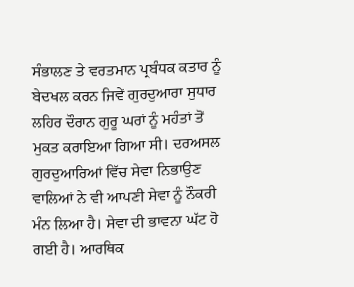ਸੰਭਾਲਣ ਤੇ ਵਰਤਮਾਨ ਪ੍ਰਬੰਧਕ ਕਤਾਰ ਨੂੰ ਬੇਦਖਲ ਕਰਨ ਜਿਵੇਂ ਗੁਰਦੁਆਰਾ ਸੁਧਾਰ ਲਹਿਰ ਦੌਰਾਨ ਗੁਰੂ ਘਰਾਂ ਨੂੰ ਮਹੰਤਾਂ ਤੋਂ ਮੁਕਤ ਕਰਾਇਆ ਗਿਆ ਸੀ। ਦਰਅਸਲ ਗੁਰਦੁਆਰਿਆਂ ਵਿੱਚ ਸੇਵਾ ਨਿਭਾਉਣ ਵਾਲਿਆਂ ਨੇ ਵੀ ਆਪਣੀ ਸੇਵਾ ਨੂੰ ਨੌਕਰੀ ਮੰਨ ਲਿਆ ਹੈ। ਸੇਵਾ ਦੀ ਭਾਵਨਾ ਘੱਟ ਹੋ ਗਈ ਹੈ। ਆਰਥਿਕ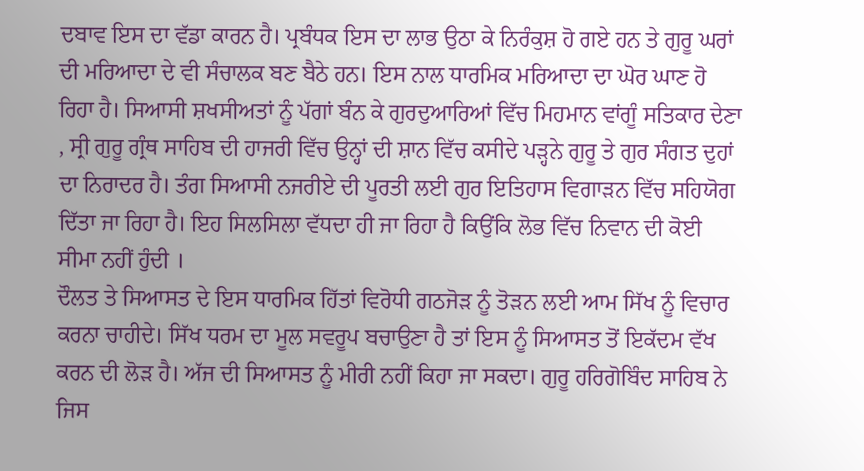ਦਬਾਵ ਇਸ ਦਾ ਵੱਡਾ ਕਾਰਨ ਹੈ। ਪ੍ਰਬੰਧਕ ਇਸ ਦਾ ਲਾਭ ਉਠਾ ਕੇ ਨਿਰੰਕੁਸ਼ ਹੋ ਗਏ ਹਨ ਤੇ ਗੁਰੂ ਘਰਾਂ ਦੀ ਮਰਿਆਦਾ ਦੇ ਵੀ ਸੰਚਾਲਕ ਬਣ ਬੈਠੇ ਹਨ। ਇਸ ਨਾਲ ਧਾਰਮਿਕ ਮਰਿਆਦਾ ਦਾ ਘੋਰ ਘਾਣ ਹੋ ਰਿਹਾ ਹੈ। ਸਿਆਸੀ ਸ਼ਖਸੀਅਤਾਂ ਨੂੰ ਪੱਗਾਂ ਬੰਨ ਕੇ ਗੁਰਦੁਆਰਿਆਂ ਵਿੱਚ ਮਿਹਮਾਨ ਵਾਂਗੂੰ ਸਤਿਕਾਰ ਦੇਣਾ , ਸ੍ਰੀ ਗੁਰੂ ਗ੍ਰੰਥ ਸਾਹਿਬ ਦੀ ਹਾਜਰੀ ਵਿੱਚ ਉਨ੍ਹਾਂ ਦੀ ਸ਼ਾਨ ਵਿੱਚ ਕਸੀਦੇ ਪੜ੍ਹਨੇ ਗੁਰੂ ਤੇ ਗੁਰ ਸੰਗਤ ਦੁਹਾਂ ਦਾ ਨਿਰਾਦਰ ਹੈ। ਤੰਗ ਸਿਆਸੀ ਨਜਰੀਏ ਦੀ ਪੂਰਤੀ ਲਈ ਗੁਰ ਇਤਿਹਾਸ ਵਿਗਾੜਨ ਵਿੱਚ ਸਹਿਯੋਗ ਦਿੱਤਾ ਜਾ ਰਿਹਾ ਹੈ। ਇਹ ਸਿਲਸਿਲਾ ਵੱਧਦਾ ਹੀ ਜਾ ਰਿਹਾ ਹੈ ਕਿਉਂਕਿ ਲੋਭ ਵਿੱਚ ਨਿਵਾਨ ਦੀ ਕੋਈ ਸੀਮਾ ਨਹੀਂ ਹੁੰਦੀ ।
ਦੌਲਤ ਤੇ ਸਿਆਸਤ ਦੇ ਇਸ ਧਾਰਮਿਕ ਹਿੱਤਾਂ ਵਿਰੋਧੀ ਗਠਜੋੜ ਨੂੰ ਤੋੜਨ ਲਈ ਆਮ ਸਿੱਖ ਨੂੰ ਵਿਚਾਰ ਕਰਨਾ ਚਾਹੀਦੇ। ਸਿੱਖ ਧਰਮ ਦਾ ਮੂਲ ਸਵਰੂਪ ਬਚਾਉਣਾ ਹੈ ਤਾਂ ਇਸ ਨੂੰ ਸਿਆਸਤ ਤੋਂ ਇਕੱਦਮ ਵੱਖ ਕਰਨ ਦੀ ਲੋੜ ਹੈ। ਅੱਜ ਦੀ ਸਿਆਸਤ ਨੂੰ ਮੀਰੀ ਨਹੀਂ ਕਿਹਾ ਜਾ ਸਕਦਾ। ਗੁਰੂ ਹਰਿਗੋਬਿੰਦ ਸਾਹਿਬ ਨੇ ਜਿਸ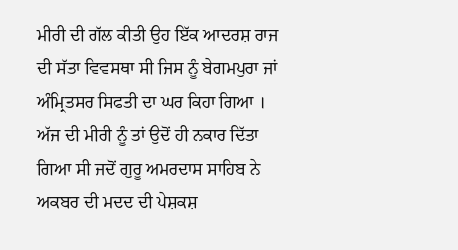ਮੀਰੀ ਦੀ ਗੱਲ ਕੀਤੀ ਉਹ ਇੱਕ ਆਦਰਸ਼ ਰਾਜ ਦੀ ਸੱਤਾ ਵਿਵਸਥਾ ਸੀ ਜਿਸ ਨੂੰ ਬੇਗਮਪੁਰਾ ਜਾਂ ਅੰਮ੍ਰਿਤਸਰ ਸਿਫਤੀ ਦਾ ਘਰ ਕਿਹਾ ਗਿਆ । ਅੱਜ ਦੀ ਮੀਰੀ ਨੂੰ ਤਾਂ ਉਦੋਂ ਹੀ ਨਕਾਰ ਦਿੱਤਾ ਗਿਆ ਸੀ ਜਦੋਂ ਗੁਰੂ ਅਮਰਦਾਸ ਸਾਹਿਬ ਨੇ ਅਕਬਰ ਦੀ ਮਦਦ ਦੀ ਪੇਸ਼ਕਸ਼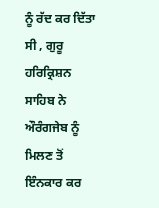ਨੂੰ ਰੱਦ ਕਰ ਦਿੱਤਾ ਸੀ , ਗੁਰੂ ਹਰਿਕ੍ਰਿਸ਼ਨ ਸਾਹਿਬ ਨੇ ਔਰੰਗਜੇਬ ਨੂੰ ਮਿਲਣ ਤੋਂ ਇੰਨਕਾਰ ਕਰ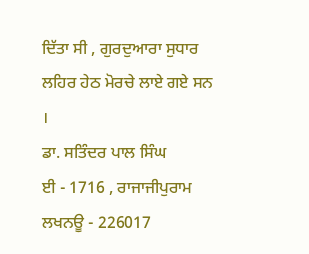ਦਿੱਤਾ ਸੀ , ਗੁਰਦੁਆਰਾ ਸੁਧਾਰ ਲਹਿਰ ਹੇਠ ਮੋਰਚੇ ਲਾਏ ਗਏ ਸਨ ।
ਡਾ. ਸਤਿੰਦਰ ਪਾਲ ਸਿੰਘ
ਈ - 1716 , ਰਾਜਾਜੀਪੁਰਾਮ
ਲਖਨਊ - 226017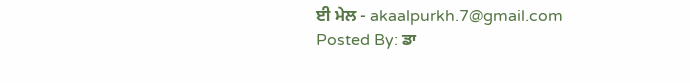ਈ ਮੇਲ - akaalpurkh.7@gmail.com
Posted By: ਡਾ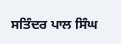ਸਤਿੰਦਰ ਪਾਲ ਸਿੰਘ